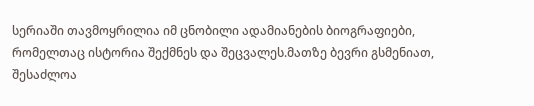სერიაში თავმოყრილია იმ ცნობილი ადამიანების ბიოგრაფიები, რომელთაც ისტორია შექმნეს და შეცვალეს.მათზე ბევრი გსმენიათ, შესაძლოა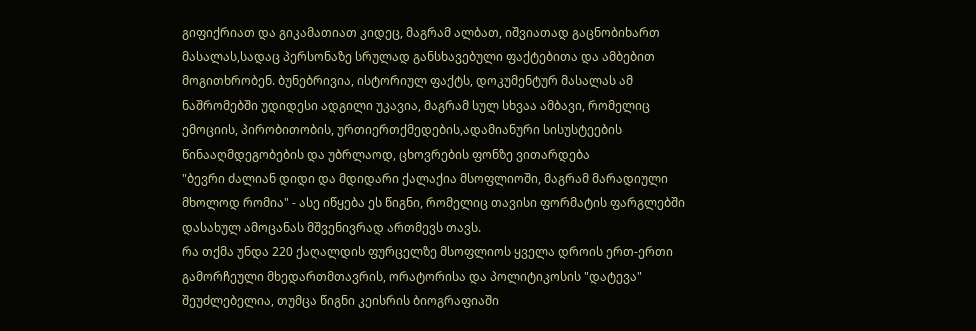გიფიქრიათ და გიკამათიათ კიდეც, მაგრამ ალბათ, იშვიათად გაცნობიხართ მასალას,სადაც პერსონაზე სრულად განსხავებული ფაქტებითა და ამბებით მოგითხრობენ. ბუნებრივია, ისტორიულ ფაქტს, დოკუმენტურ მასალას ამ ნაშრომებში უდიდესი ადგილი უკავია, მაგრამ სულ სხვაა ამბავი, რომელიც ემოციის, პირობითობის, ურთიერთქმედების,ადამიანური სისუსტეების წინააღმდეგობების და უბრლაოდ, ცხოვრების ფონზე ვითარდება
"ბევრი ძალიან დიდი და მდიდარი ქალაქია მსოფლიოში, მაგრამ მარადიული მხოლოდ რომია" - ასე იწყება ეს წიგნი, რომელიც თავისი ფორმატის ფარგლებში დასახულ ამოცანას მშვენივრად ართმევს თავს.
რა თქმა უნდა 220 ქაღალდის ფურცელზე მსოფლიოს ყველა დროის ერთ-ერთი გამორჩეული მხედართმთავრის, ორატორისა და პოლიტიკოსის "დატევა" შეუძლებელია, თუმცა წიგნი კეისრის ბიოგრაფიაში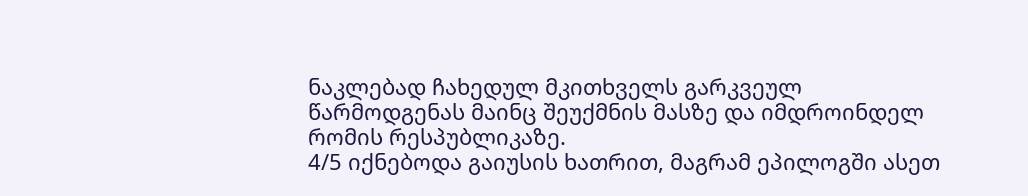ნაკლებად ჩახედულ მკითხველს გარკვეულ წარმოდგენას მაინც შეუქმნის მასზე და იმდროინდელ რომის რესპუბლიკაზე.
4/5 იქნებოდა გაიუსის ხათრით, მაგრამ ეპილოგში ასეთ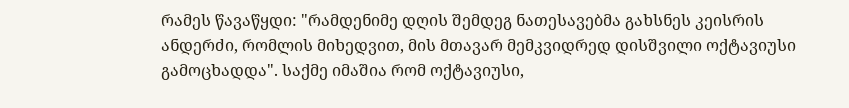რამეს წავაწყდი: "რამდენიმე დღის შემდეგ ნათესავებმა გახსნეს კეისრის ანდერძი, რომლის მიხედვით, მის მთავარ მემკვიდრედ დისშვილი ოქტავიუსი გამოცხადდა". საქმე იმაშია რომ ოქტავიუსი,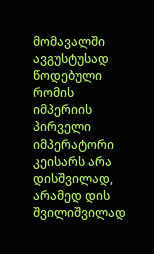მომავალში ავგუსტუსად წოდებული რომის იმპერიის პირველი იმპერატორი კეისარს არა დისშვილად, არამედ დის შვილიშვილად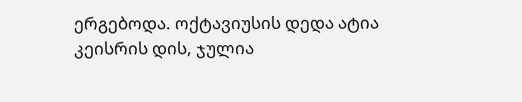ერგებოდა. ოქტავიუსის დედა ატია კეისრის დის, ჯულია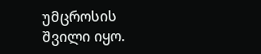უმცროსის შვილი იყო.